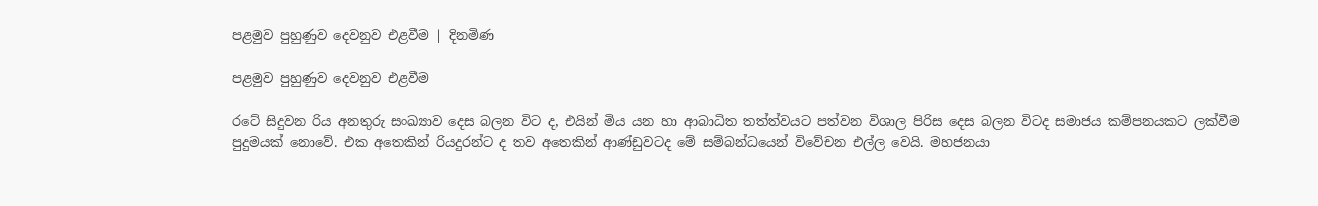පළමුව පුහුණුව දෙවනුව එළවීම | දිනමිණ

පළමුව පුහුණුව දෙවනුව එළවීම

රටේ සිදුවන රිය අනතුරු සංඛ්‍යාව දෙස බලන විට ද, එයින් මිය යන හා ආබාධිත තත්ත්වයට පත්වන විශාල පිරිස දෙස බලන විටද සමාජය කම්පනයකට ලක්වීම පුදුමයක් නොවේ. එක අතෙකින් රියදුරන්ට ද තව අතෙකින් ආණ්ඩුවටද මේ සම්බන්ධයෙන් විවේචන එල්ල වෙයි. මහජනයා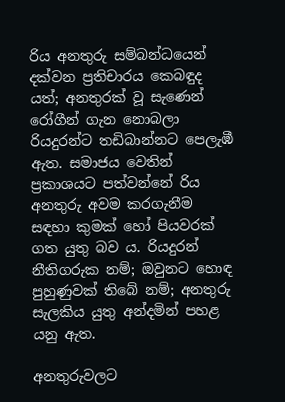රිය අනතුරු සම්බන්ධයෙන් දක්වන ප්‍රතිචාරය කෙබඳුද යත්; අනතුරක් වූ සැණෙන් රෝගීන් ගැන නොබලා රියදුරන්ට තඩිබාන්නට පෙලැඹී ඇත. සමාජය වෙතින් ප්‍රකාශයට පත්වන්නේ රිය අනතුරු අවම කරගැනීම සඳහා කුමක් හෝ පියවරක් ගත යුතු බව ය. රියදුරන් නීතිගරුක නම්; ඔවුනට හොඳ පුහුණුවක් තිබේ නම්; අනතුරු සැලකිය යුතු අන්දමින් පහළ යනු ඇත.

අනතුරුවලට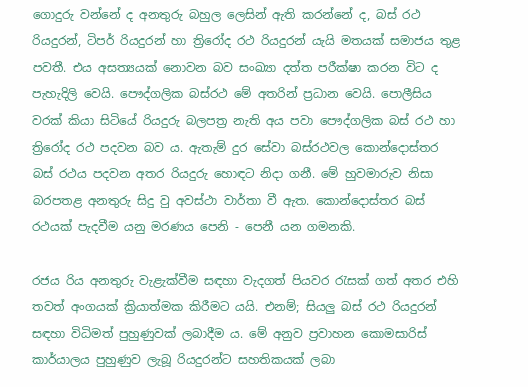ගොදුරු වන්නේ ද අනතුරු බහුල ලෙසින් ඇති කරන්නේ ද, බස් රථ රියදුරන්, ටිපර් රියදුරන් හා ත්‍රිරෝද රථ රියදුරන් යැයි මතයක් සමාජය තුළ පවතී. එය අසත්‍යයක් නොවන බව සංඛ්‍යා දත්ත පරීක්ෂා කරන විට ද පැහැදිලි වෙයි. පෞද්ගලික බස්රථ මේ අතරින් ප්‍රධාන වෙයි. පොලීසිය වරක් කියා සිටියේ රියදුරු බලපත්‍ර නැති අය පවා පෞද්ගලික බස් රථ හා ත්‍රිරෝද රථ පදවන බව ය. ඇතැම් දුර සේවා බස්රථවල කොන්දොස්තර බස් රථය පදවන අතර රියදුරු හොඳට නිදා ගනී. මේ හුවමාරුව නිසා බරපතළ අනතුරු සිදු වු අවස්ථා වාර්තා වී ඇත. කොන්දොස්තර බස් රථයක් පැදවීම යනු මරණය පෙනි - පෙනී යන ගමනකි.

රජය රිය අනතුරු වැළැක්වීම සඳහා වැදගත් පියවර රැසක් ගත් අතර එහි තවත් අංගයක් ක්‍රියාත්මක කිරීමට යයි. එනම්; සියලු බස් රථ රියදුරන් සඳහා විධිමත් පුහුණුවක් ලබාදීම ය. මේ අනුව ප්‍රවාහන කොමසාරිස් කාර්යාලය පුහුණුව ලැබූ රියදුරන්ට සහතිකයක් ලබා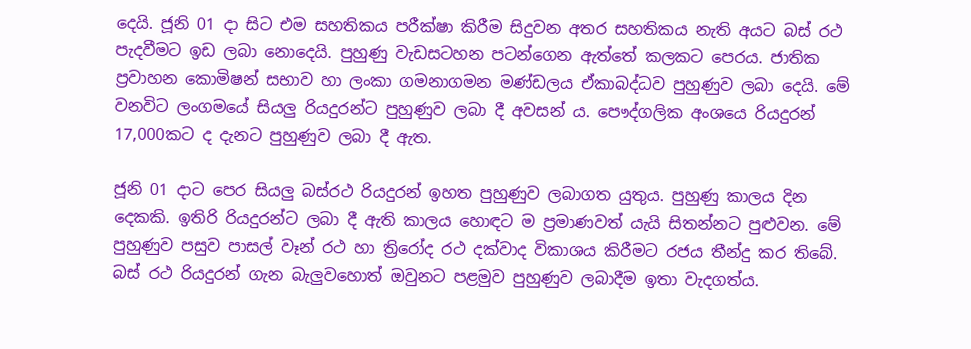දෙයි. ජූනි 01 දා සිට එම සහතිකය පරීක්ෂා කිරීම සිදුවන අතර සහතිකය නැති අයට බස් රථ පැදවීමට ඉඩ ලබා නොදෙයි. පුහුණු වැඩසටහන පටන්ගෙන ඇත්තේ කලකට පෙරය. ජාතික ප්‍රවාහන කොමිෂන් සභාව හා ලංකා ගමනාගමන මණ්ඩලය ඒකාබද්ධව පුහුණුව ලබා දෙයි. මේ වනවිට ලංගමයේ සියලු රියදුරන්ට පුහුණුව ලබා දී අවසන් ය. පෞද්ගලික අංශයෙ රියදුරන් 17,000කට ද දැනට පුහුණුව ලබා දී ඇත.

ජූනි 01 දාට පෙර සියලු බස්රථ රියදුරන් ඉහත පුහුණුව ලබාගත යුතුය. පුහුණු කාලය දින දෙකකි. ඉතිරි රියදුරන්ට ලබා දී ඇති කාලය හොඳට ම ප්‍රමාණවත් යැයි සිතන්නට පුළුවන. මේ පුහුණුව පසුව පාසල් වෑන් රථ හා ත්‍රිරෝද රථ දක්වාද විකාශය කිරීමට රජය තීන්දු කර තිබේ. බස් රථ රියදුරන් ගැන බැලුවහොත් ඔවුනට පළමුව පුහුණුව ලබාදීම ඉතා වැදගත්ය.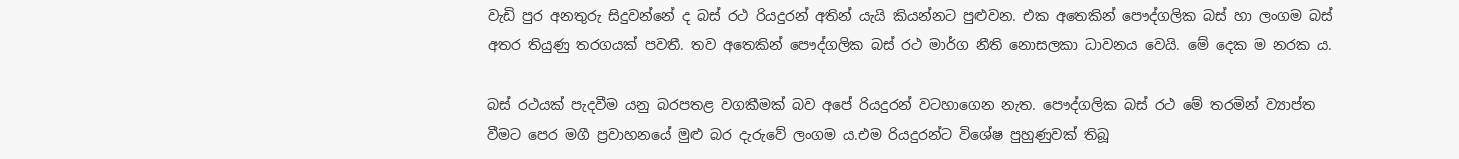වැඩි පුර අනතුරු සිදුවන්නේ ද බස් රථ රියදුරන් අතින් යැයි කියන්නට පුළුවන. එක අතෙකින් පෞද්ගලික බස් හා ලංගම බස් අතර තියුණු තරගයක් පවතී. තව අතෙකින් පෞද්ගලික බස් රථ මාර්ග නීති නොසලකා ධාවනය වෙයි. මේ දෙක ම නරක ය.

බස් රථයක් පැදවීම යනු බරපතළ වගකීමක් බව අපේ රියදුරන් වටහාගෙන නැත. පෞද්ගලික බස් රථ මේ තරමින් ව්‍යාප්ත වීමට පෙර මගී ප්‍රවාහනයේ මුළු බර දැරුවේ ලංගම ය.එම රියදුරන්ට විශේෂ පුහුණුවක් තිබූ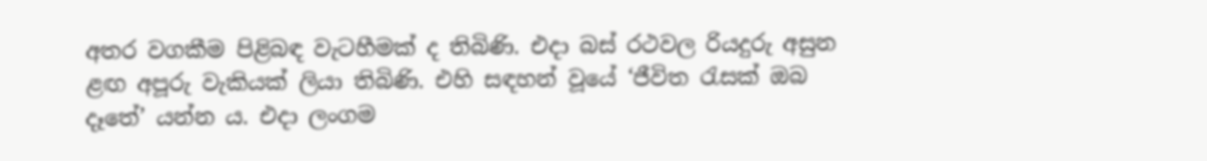අතර වගකීම පිළිබඳ වැටහීමක් ද තිබිණි. එදා බස් රථවල රියදුරු අසුන ළඟ අපූරු වැකියක් ලියා තිබිණි. එහි සඳහන් වූයේ ‘ජීවිත රැසක් ඔබ දෑතේ’ යන්න ය. එදා ලංගම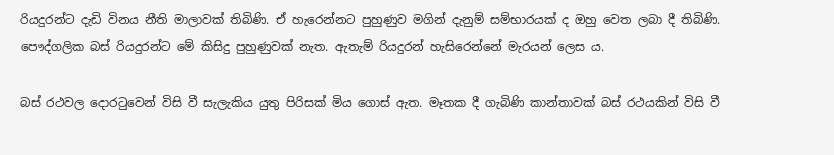රියදුරන්ට දැඩි විනය නීති මාලාවක් තිබිණි. ඒ හැරෙන්නට පුහුණුව මගින් දැනුම් සම්භාරයක් ද ඔහු වෙත ලබා දී තිබිණි. පෞද්ගලික බස් රියදුරන්ට මේ කිසිදු පුහුණුවක් නැත. ඇතැම් රියදුරන් හැසිරෙන්නේ මැරයන් ලෙස ය.

බස් රථවල දොරටුවෙන් විසි වී සැලැකිය යුතු පිරිසක් මිය ගොස් ඇත. මෑතක දී ගැබිණි කාන්තාවක් බස් රථයකින් විසි වී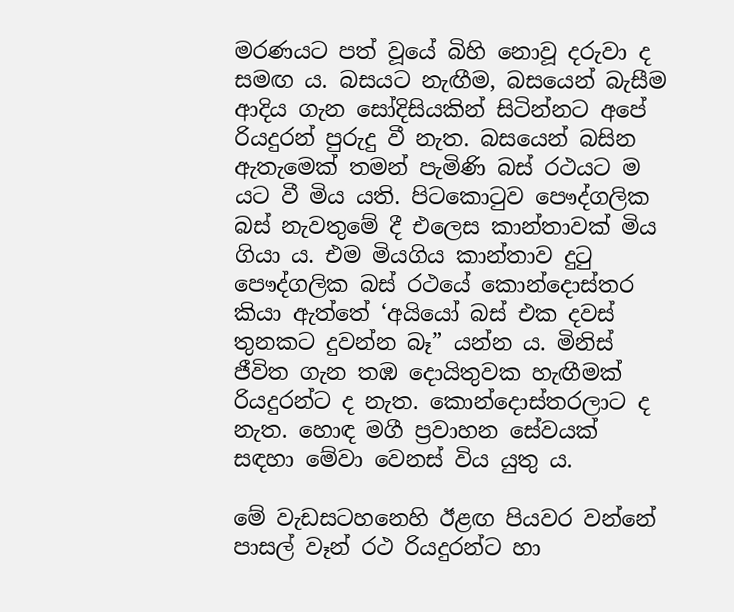මරණයට පත් වූයේ බිහි නොවූ දරුවා ද සමඟ ය. බසයට නැඟීම, බසයෙන් බැසීම ආදිය ගැන සෝදිසියකින් සිටින්නට අපේ රියදුරන් පුරුදු වී නැත. බසයෙන් බසින ඇතැමෙක් තමන් පැමිණි බස් රථයට ම යට වී මිය යති. පිටකොටුව පෞද්ගලික බස් නැවතුමේ දී එලෙස කාන්තාවක් මිය ගියා ය. එම මියගිය කාන්තාව දුටු පෞද්ගලික බස් රථයේ කොන්දොස්තර කියා ඇත්තේ ‘අයියෝ බස් එක දවස් තුනකට දුවන්න බෑ” යන්න ය. මිනිස් ජීවිත ගැන තඹ දොයිතුවක හැඟීමක් රියදුරන්ට ද නැත. කොන්දොස්තරලාට ද නැත. හොඳ මගී ප්‍රවාහන සේවයක් සඳහා මේවා වෙනස් විය යුතු ය.

මේ වැඩසටහනෙහි ඊළඟ පියවර වන්නේ පාසල් වෑන් රථ රියදුරන්ට හා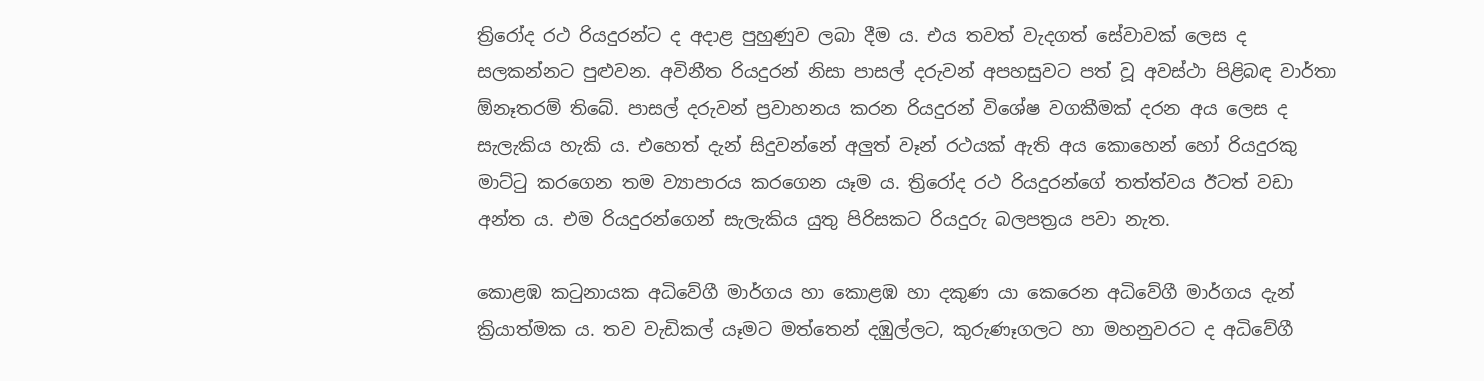ත්‍රිරෝද රථ රියදුරන්ට ද අදාළ පුහුණුව ලබා දීම ය. එය තවත් වැදගත් සේවාවක් ලෙස ද සලකන්නට පුළුවන. අවිනීත රියදුරන් නිසා පාසල් දරුවන් අපහසුවට පත් වූ අවස්ථා පිළිබඳ වාර්තා ඕනෑතරම් තිබේ. පාසල් දරුවන් ප්‍රවාහනය කරන රියදුරන් විශේෂ වගකීමක් දරන අය ලෙස ද සැලැකිය හැකි ය. එහෙත් දැන් සිදුවන්නේ අලුත් වෑන් රථයක් ඇති අය කොහෙන් හෝ රියදුරකු මාට්ටු කරගෙන තම ව්‍යාපාරය කරගෙන යෑම ය. ත්‍රිරෝද රථ රියදුරන්ගේ තත්ත්වය ඊටත් වඩා අන්ත ය. එම රියදුරන්ගෙන් සැලැකිය යුතු පිරිසකට රියදුරු බලපත්‍රය පවා නැත.

කොළඹ කටුනායක අධිවේගී මාර්ගය හා කොළඹ හා දකුණ යා කෙරෙන අධිවේගී මාර්ගය දැන් ක්‍රියාත්මක ය. තව වැඩිකල් යෑමට මත්තෙන් දඹුල්ලට, කුරුණෑගලට හා මහනුවරට ද අධිවේගී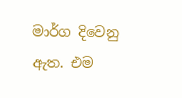මාර්ග දිවෙනු ඇත. එම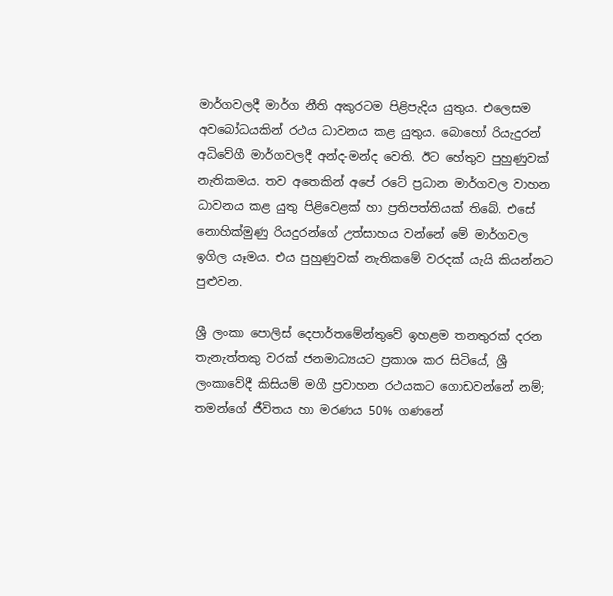මාර්ගවලදී මාර්ග නීති අකුරටම පිළිපැදිය යුතුය. එලෙසම අවබෝධයකින් රථය ධාවනය කළ යුතුය. බොහෝ රියැදුරන් අධිවේගී මාර්ගවලදී අන්ද-මන්ද වෙති. ඊට හේතුව පුහුණුවක් නැතිකමය. තව අතෙකින් අපේ රටේ ප්‍රධාන මාර්ගවල වාහන ධාවනය කළ යුතු පිළිවෙළක් හා ප්‍රතිපත්තියක් තිබේ. එසේ නොහික්මුණු රියදුරන්ගේ උත්සාහය වන්නේ මේ මාර්ගවල ඉගිල යෑමය. එය පුහුණුවක් නැතිකමේ වරදක් යැයි කියන්නට පුළුවන.

ශ්‍රී ලංකා පොලිස් දෙපාර්තමේන්තුවේ ඉහළම තනතුරක් දරන තැනැත්තකු වරක් ජනමාධ්‍යයට ප්‍රකාශ කර සිටියේ, ශ්‍රී ලංකාවේදී කිසියම් මගී ප්‍රවාහන රථයකට ගොඩවන්නේ නම්; තමන්ගේ ජීවිතය හා මරණය 50% ගණනේ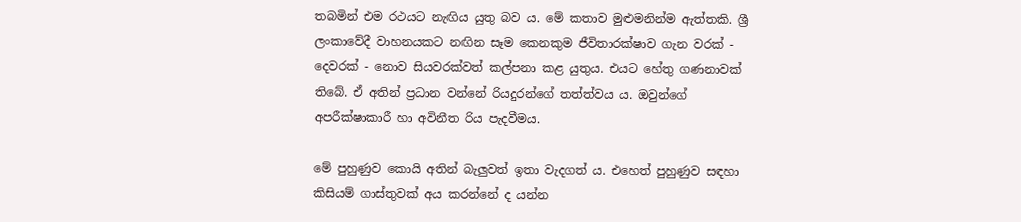තබමින් එම රථයට නැඟිය යුතු බව ය. මේ කතාව මුළුමනින්ම ඇත්තකි. ශ්‍රී ලංකාවේදී වාහනයකට නඟින සෑම කෙනකුම ජීවිතාරක්ෂාව ගැන වරක් - දෙවරක් - නොව සියවරක්වත් කල්පනා කළ යුතුය. එයට හේතු ගණනාවක් තිබේ. ඒ අතින් ප්‍රධාන වන්නේ රියදුරන්ගේ තත්ත්වය ය. ඔවුන්ගේ අපරීක්ෂාකාරී හා අවිනීත රිය පැදවීමය.

මේ පුහුණුව කොයි අතින් බැලුවත් ඉතා වැදගත් ය. එහෙත් පුහුණුව සඳහා කිසියම් ගාස්තුවක් අය කරන්නේ ද යන්න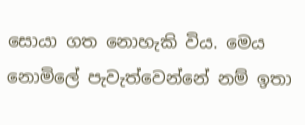සොයා ගත නොහැකි විය. මෙය නොමිලේ පැවැත්වෙන්නේ නම් ඉතා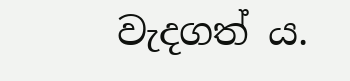වැදගත් ය.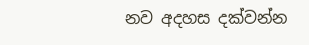නව අදහස දක්වන්න